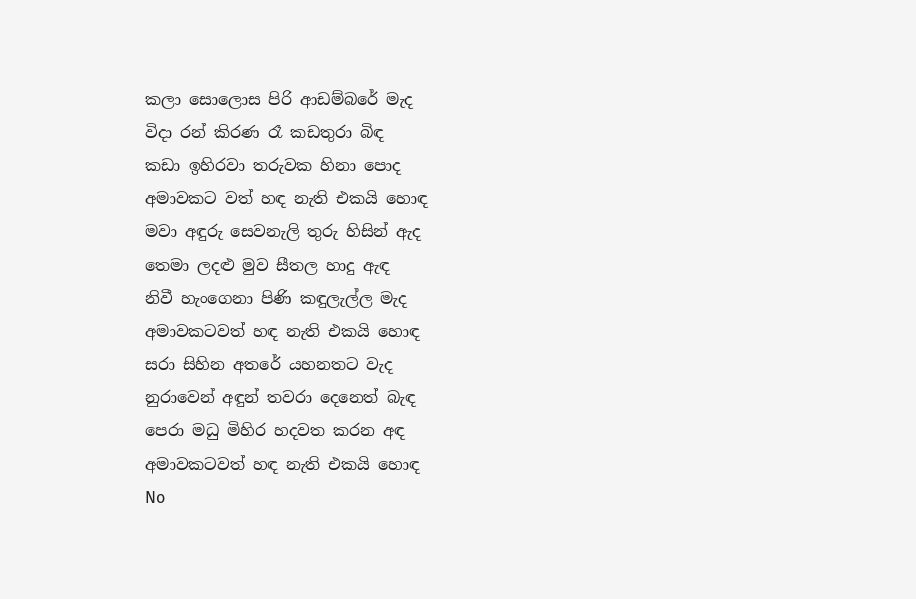කලා සොලොස පිරි ආඩම්බරේ මැද
විදා රන් කිරණ රෑ කඩතුරා බිඳ
කඩා ඉහිරවා තරුවක හිනා පොද
අමාවකට වත් හඳ නැති එකයි හොඳ
මවා අඳුරු සෙවනැලි තුරු හිසින් ඇද
තෙමා ලදළු මුව සීතල හාදු ඇඳ
නිවී හැංගෙනා පිණි කඳුලැල්ල මැද
අමාවකටවත් හඳ නැති එකයි හොඳ
සරා සිහින අතරේ යහනතට වැද
නුරාවෙන් අඳුන් තවරා දෙනෙත් බැඳ
පෙරා මධු මිහිර හදවත කරන අඳ
අමාවකටවත් හඳ නැති එකයි හොඳ
No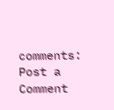comments:
Post a Comment